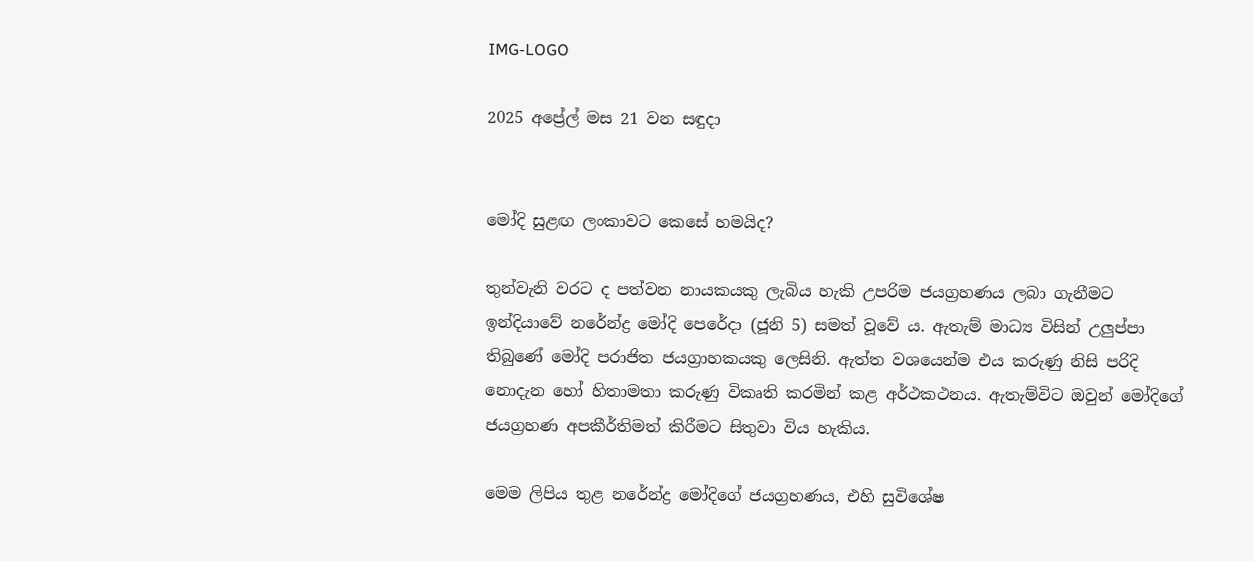IMG-LOGO

2025 අප්‍රේල් මස 21 වන සඳුදා


මෝදි සුළඟ ලංකාවට කෙසේ හමයිද?

තුන්වැනි වරට ද පත්වන නායකයකු ලැබිය හැකි උපරිම ජයග්‍රහණය ලබා ගැනීමට ඉන්දියාවේ නරේන්ද්‍ර මෝදි පෙරේදා (ජූනි 5) සමත් වූවේ ය. ඇතැම් මාධ්‍ය විසින් උලු‍ප්පා තිබුණේ මෝදි පරාජිත ජයග්‍රාහකයකු ලෙසිනි. ඇත්ත වශයෙන්ම එය කරුණු නිසි පරිදි නොදැන හෝ හිතාමතා කරුණු විකෘති කරමින් කළ අර්ථකථනය. ඇතැම්විට ඔවුන් මෝදිගේ ජයග්‍රහණ අපකීර්තිමත් කිරීමට සිතුවා විය හැකිය.

මෙම ලිපිය තුළ නරේන්ද්‍ර මෝදිගේ ජයග්‍රහණය, එහි සුවිශේෂ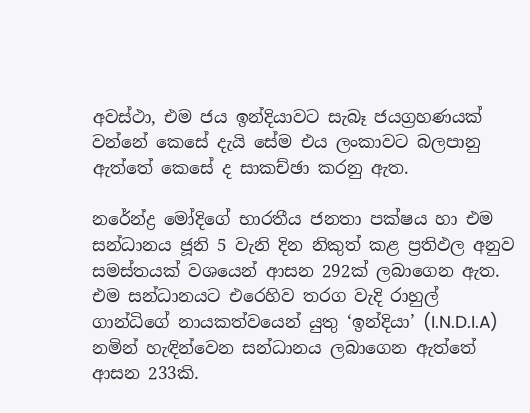අවස්ථා, එම ජය ඉන්දියාවට සැබෑ ජයග්‍රහණයක් වන්නේ කෙසේ දැයි සේම එය ලංකාවට බලපානු ඇත්තේ කෙසේ ද සාකච්ඡා කරනු ඇත.

නරේන්ද්‍ර මෝදිගේ භාරතීය ජනතා පක්ෂය හා එම සන්ධානය ජූනි 5 වැනි දින නිකුත් කළ ප්‍රතිඵල අනුව සමස්තයක් වශයෙන් ආසන 292ක් ලබාගෙන ඇත. එම සන්ධානයට එරෙහිව තරග වැදි රාහුල් ගාන්ධිගේ නායකත්වයෙන් යුතු ‘ඉන්දියා’ (I.N.D.I.A) නමින් හැඳින්වෙන සන්ධානය ලබාගෙන ඇත්තේ ආසන 233කි.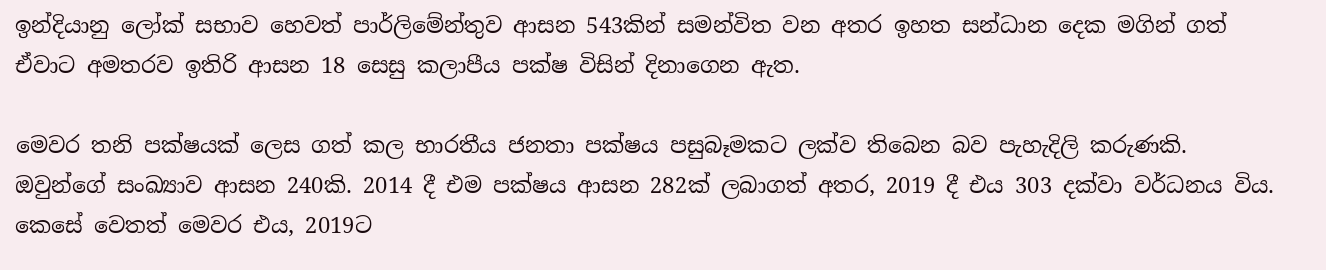ඉන්දියානු ලෝක් සභාව හෙවත් පාර්ලිමේන්තුව ආසන 543කින් සමන්විත වන අතර ඉහත සන්ධාන දෙක මගින් ගත් ඒවාට අමතරව ඉතිරි ආසන 18 සෙසු කලාපීය පක්ෂ විසින් දිනාගෙන ඇත.

මෙවර තනි පක්ෂයක් ලෙස ගත් කල භාරතීය ජනතා පක්ෂය පසුබෑමකට ලක්ව තිබෙන බව පැහැදිලි කරුණකි. ඔවුන්ගේ සංඛ්‍යාව ආසන 240කි. 2014 දී එම පක්ෂය ආසන 282ක් ලබාගත් අතර, 2019 දී එය 303 දක්වා වර්ධනය විය. කෙසේ වෙතත් මෙවර එය, 2019ට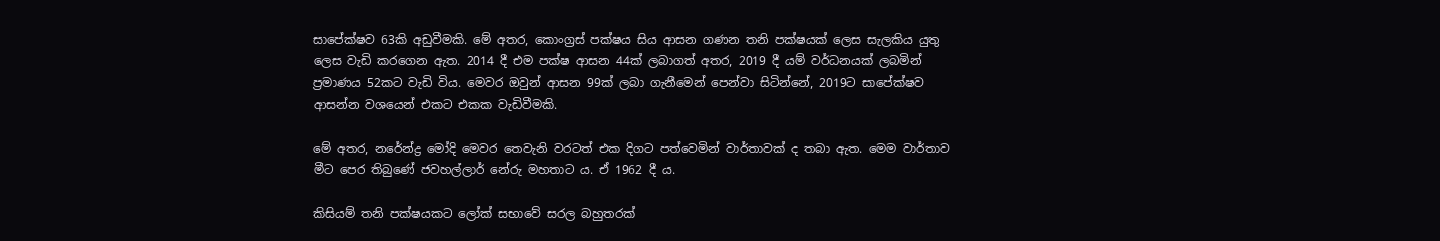සාපේක්ෂව 63කි අඩුවීමකි. මේ අතර, කොංග්‍රස් පක්ෂය සිය ආසන ගණන තනි පක්ෂයක් ලෙස සැලකිය යුතු ලෙස වැඩි කරගෙන ඇත. 2014 දී එම පක්ෂ ආසන 44ක් ලබාගත් අතර, 2019 දී යම් වර්ධනයක් ලබමින් ප්‍රමාණය 52කට වැඩි විය. මෙවර ඔවුන් ආසන 99ක් ලබා ගැනීමෙන් පෙන්වා සිටින්නේ, 2019ට සාපේක්ෂව ආසන්න වශයෙන් එකට එකක වැඩිවීමකි.

මේ අතර, නරේන්ද්‍ර මෝදි මෙවර තෙවැනි වරටත් එක දිගට පත්වෙමින් වාර්තාවක් ද තබා ඇත. මෙම වාර්තාව මීට පෙර තිබුණේ ජවහල්ලාර් නේරු මහතාට ය. ඒ 1962 දී ය.

කිසියම් තනි පක්ෂයකට ලෝක් සභාවේ සරල බහුතරක්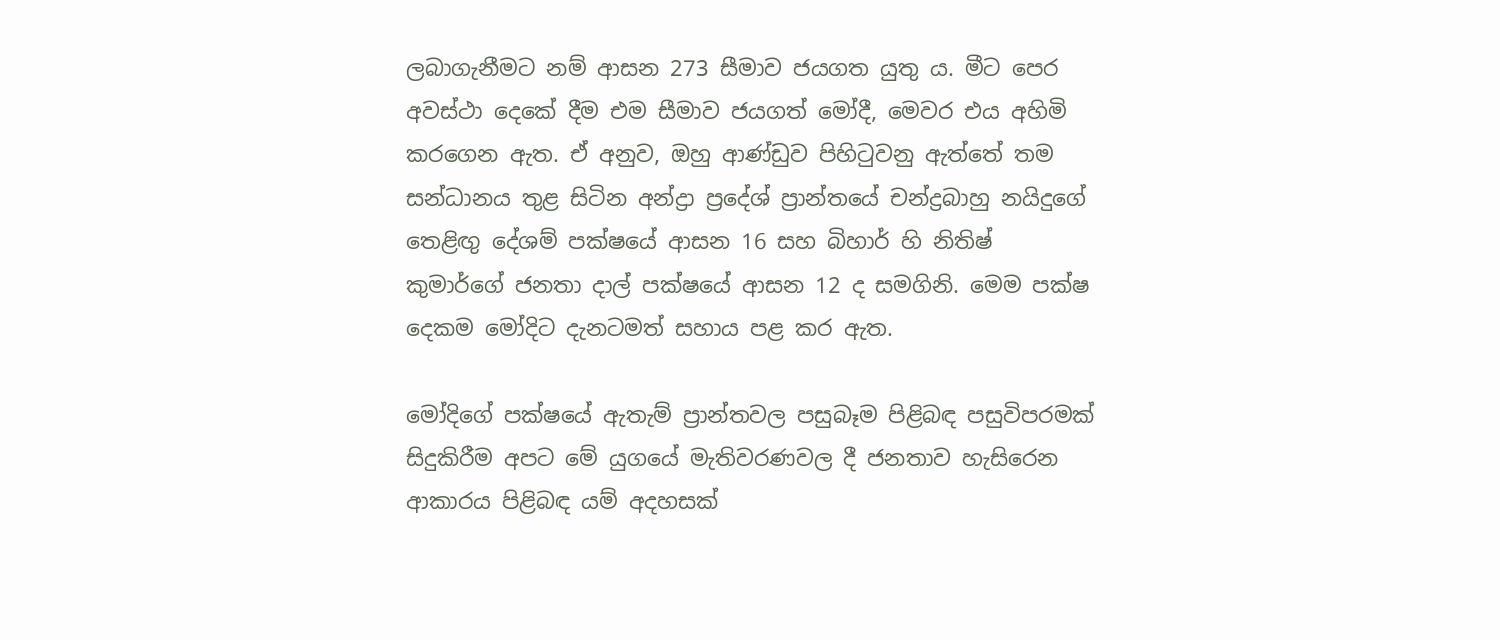ලබාගැනීමට නම් ආසන 273 සීමාව ජයගත යුතු ය. මීට පෙර අවස්ථා දෙකේ දීම එම සීමාව ජයගත් මෝදී, මෙවර එය අහිමි කරගෙන ඇත. ඒ අනුව, ඔහු ආණ්ඩුව පිහිටුවනු ඇත්තේ තම සන්ධානය තුළ සිටින අන්ද්‍රා ප්‍රදේශ් ප්‍රාන්තයේ චන්ද්‍රබාහු නයිදුගේ තෙළිඟු‍ දේශම් පක්ෂයේ ආසන 16 සහ බිහාර් හි නිතිෂ් කුමාර්ගේ ජනතා දාල් පක්ෂයේ ආසන 12 ද සමගිනි. මෙම පක්ෂ දෙකම මෝදිට දැනටමත් සහාය පළ කර ඇත.

මෝදිගේ පක්ෂයේ ඇතැම් ප්‍රාන්තවල පසුබෑම පිළිබඳ පසුවිපරමක් සිදුකිරීම අපට මේ යුගයේ මැතිවරණවල දී ජනතාව හැසිරෙන ආකාරය පිළිබඳ යම් අදහසක්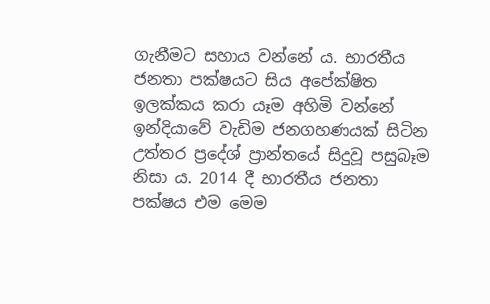ගැනීමට සහාය වන්නේ ය. භාරතීය ජනතා පක්ෂයට සිය අපේක්ෂිත ඉලක්කය කරා යෑම අහිමි වන්නේ ඉන්දියාවේ වැඩිම ජනගහණයක් සිටින උත්තර ප්‍රදේශ් ප්‍රාන්තයේ සිදුවූ පසුබෑම නිසා ය. 2014 දී භාරතීය ජනතා පක්ෂය එම මෙම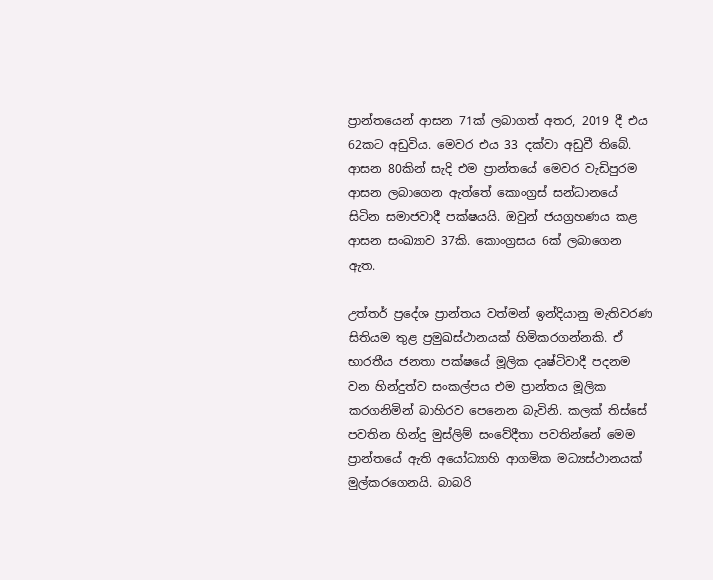ප්‍රාන්තයෙන් ආසන 71ක් ලබාගත් අතර, 2019 දී එය 62කට අඩුවිය. මෙවර එය 33 දක්වා අඩුවී තිබේ. ආසන 80කින් සැදි එම ප්‍රාන්තයේ මෙවර වැඩිපුරම ආසන ලබාගෙන ඇත්තේ කොංග්‍රස් සන්ධානයේ සිටින සමාජවාදී පක්ෂයයි. ඔවුන් ජයග්‍රහණය කළ ආසන සංඛ්‍යාව 37කි. කොංග්‍රසය 6ක් ලබාගෙන ඇත.

උත්තර් ප්‍රදේශ ප්‍රාන්තය වත්මන් ඉන්දියානු මැතිවරණ සිතියම තුළ ප්‍රමුඛස්ථානයක් හිමිකරගන්නකි. ඒ භාරතීය ජනතා පක්ෂයේ මූලික දෘෂ්ටිවාදී පදනම වන හින්දුත්ව සංකල්පය එම ප්‍රාන්තය මූලික කරගනිමින් බාහිරව පෙනෙන බැවිනි. කලක් තිස්සේ පවතින හින්දු මුස්ලිම් සංවේදීතා පවතින්නේ මෙම ප්‍රාන්තයේ ඇති අයෝධ්‍යාහි ආගමික මධ්‍යස්ථානයක් මුල්කරගෙනයි. බාබරි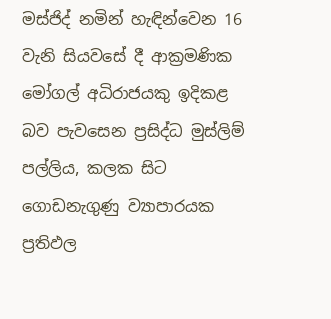මස්ජිද් නමින් හැඳින්වෙන 16 වැනි සියවසේ දී ආක්‍රමණික මෝගල් අධිරාජයකු ඉදිකළ බව පැවසෙන ප්‍රසිද්ධ මුස්ලිම් පල්ලිය, කලක සිට ගොඩනැගුණු ව්‍යාපාරයක ප්‍රතිඵල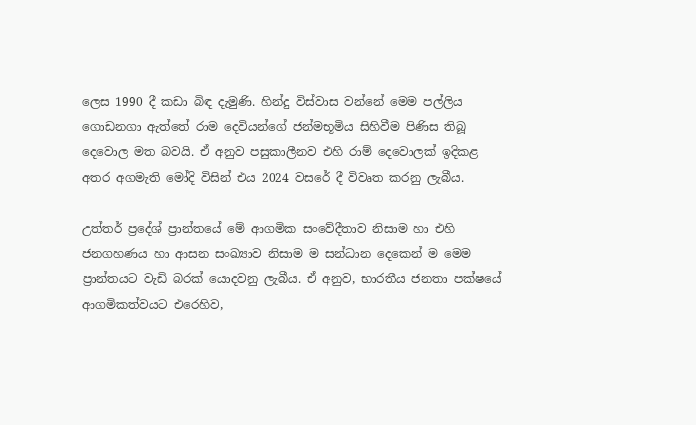ලෙස 1990 දී කඩා බිඳ දැමුණි. හින්දු විස්වාස වන්නේ මෙම පල්ලිය ගොඩනගා ඇත්තේ රාම දෙවියන්ගේ ජන්මභූමිය සිහිවීම පිණිස තිබූ දෙවොල මත බවයි. ඒ අනුව පසුකාලීනව එහි රාම් දෙවොලක් ඉදිකළ අතර අගමැති මෝදි විසින් එය 2024 වසරේ දී විවෘත කරනු ලැබීය.

උත්තර් ප්‍රදේශ් ප්‍රාන්තයේ මේ ආගමික සංවේදීතාව නිසාම හා එහි ජනගහණය හා ආසන සංඛ්‍යාව නිසාම ම සන්ධාන දෙකෙන් ම මෙම ප්‍රාන්තයට වැඩි බරක් යොදවනු ලැබීය. ඒ අනුව, භාරතීය ජනතා පක්ෂයේ ආගමිකත්වයට එරෙහිව,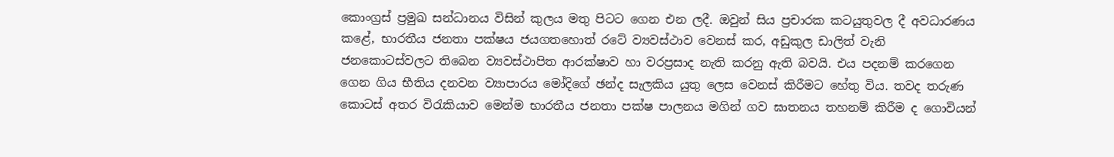කොංග්‍රස් ප්‍රමුඛ සන්ධානය විසින් කුලය මතු පිටට ගෙන එන ලදී. ඔවුන් සිය ප්‍රචාරක කටයුතුවල දී අවධාරණය කළේ, භාරතීය ජනතා පක්ෂය ජයගතහොත් රටේ ව්‍යවස්ථාව වෙනස් කර, අඩුකුල ඩාලිත් වැනි ජනකොටස්වලට තිබෙන ව්‍යවස්ථාපිත ආරක්ෂාව හා වරප්‍රසාද නැති කරනු ඇති බවයි. එය පදනම් කරගෙන ගෙන ගිය භීතිය දනවන ව්‍යාපාරය මෝදිගේ ඡන්ද සැලකිය යුතු ලෙස වෙනස් කිරීමට හේතු විය. තවද තරුණ කොටස් අතර විරැකියාව මෙන්ම භාරතීය ජනතා පක්ෂ පාලනය මගින් ගව ඝාතනය තහනම් කිරීම ද ගොවියන්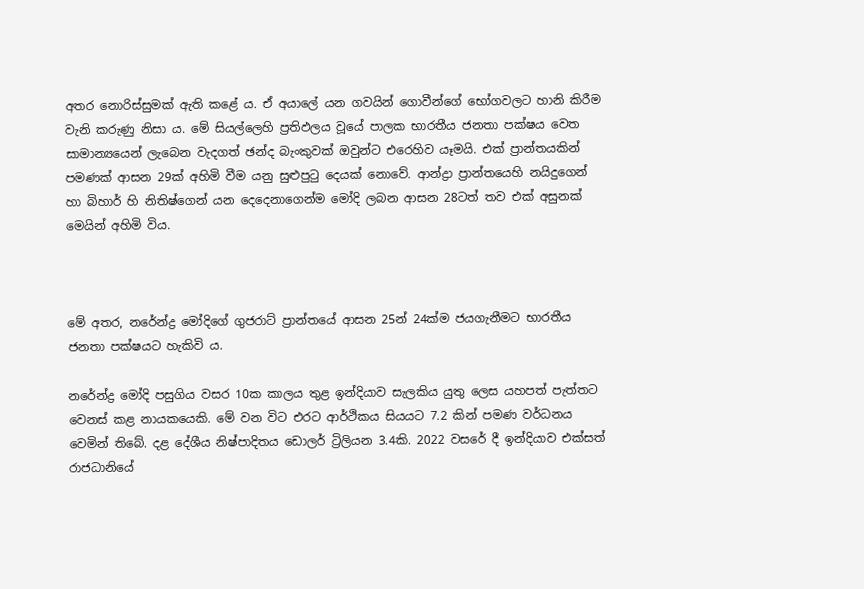අතර නොරිස්සුමක් ඇති කළේ ය. ඒ අයාලේ යන ගවයින් ගොවීන්ගේ භෝගවලට හානි කිරීම වැනි කරුණු නිසා ය. මේ සියල්ලෙහි ප්‍රතිඵලය වූයේ පාලක භාරතීය ජනතා පක්ෂය වෙත සාමාන්‍යයෙන් ලැබෙන වැදගත් ඡන්ද බැංකුවක් ඔවුන්ට එරෙහිව යෑමයි. එක් ප්‍රාන්තයකින් පමණක් ආසන 29ක් අහිමි වීම යනු සුළුපුටු දෙයක් නොවේ. ආන්ද්‍රා ප්‍රාන්තයෙහි නයිදුගෙන් හා බිහාර් හි නිතිෂ්ගෙන් යන දෙදෙනාගෙන්ම මෝදි ලබන ආසන 28ටත් තව එක් අසුනක් මෙයින් අහිමි විය.



මේ අතර, නරේන්ද්‍ර මෝදිගේ ගුජරාට් ප්‍රාන්තයේ ආසන 25න් 24ක්ම ජයගැනීමට භාරතීය ජනතා පක්ෂයට හැකිවි ය.

නරේන්ද්‍ර මෝදි පසුගිය වසර 10ක කාලය තුළ ඉන්දියාව සැලකිය යුතු ලෙස යහපත් පැත්තට වෙනස් කළ නායකයෙකි. මේ වන විට එරට ආර්ථිකය සියයට 7.2 කින් පමණ වර්ධනය වෙමින් තිබේ. දළ දේශීය නිෂ්පාදිතය ඩොලර් ට්‍රිලියන 3.4කි. 2022 වසරේ දී ඉන්දියාව එක්සත් රාජධානියේ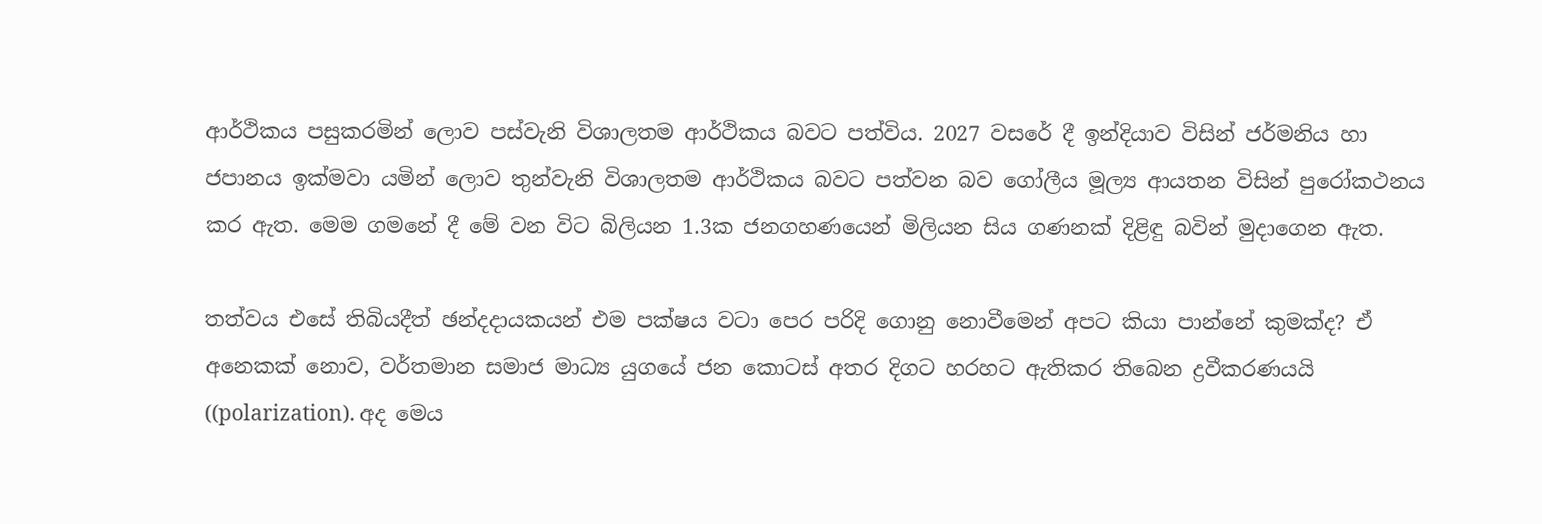ආර්ථිකය පසුකරමින් ලොව පස්වැනි විශාලතම ආර්ථිකය බවට පත්විය. 2027 වසරේ දී ඉන්දියාව විසින් ජර්මනිය හා ජපානය ඉක්මවා යමින් ලොව තුන්වැනි විශාලතම ආර්ථිකය බවට පත්වන බව ගෝලීය මූල්‍ය ආයතන විසින් පුරෝකථනය කර ඇත. මෙම ගමනේ දී මේ වන විට බිලියන 1.3ක ජනගහණයෙන් මිලියන සිය ගණනක් දිළිඳු බවින් මුදාගෙන ඇත.

තත්වය එසේ තිබියදීත් ඡන්දදායකයන් එම පක්ෂය වටා පෙර පරිදි ගොනු නොවීමෙන් අපට කියා පාන්නේ කුමක්ද? ඒ අනෙකක් නොව, වර්තමාන සමාජ මාධ්‍ය යුගයේ ජන කොටස් අතර දිගට හරහට ඇතිකර තිබෙන ද්‍රවීකරණයයි ((polarization). අද මෙය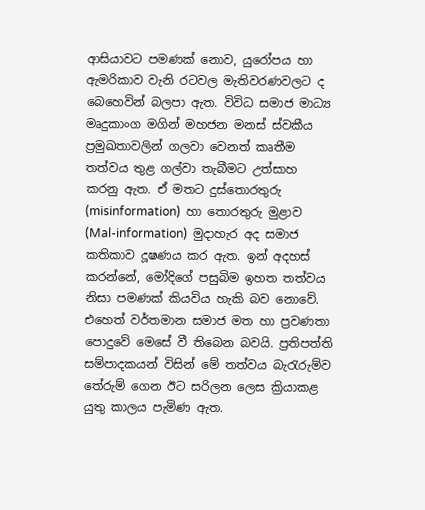ආසියාවට පමණක් නොව, යුරෝපය හා ඇමරිකාව වැනි රටවල මැතිවරණවලට ද බෙහෙවින් බලපා ඇත. විවිධ සමාජ මාධ්‍ය මෘදුකාංග මගින් මහජන මනස් ස්වකීය ප්‍රමුඛතාවලින් ගලවා වෙනත් කෘතීම තත්වය තුළ ගල්වා තැබීමට උත්සාහ කරනු ඇත. ඒ මතට දුස්තොරතුරු (misinformation)  හා තොරතුරු මුළාව (Mal-information)  මුදාහැර අද සමාජ කතිකාව දූෂණය කර ඇත. ඉන් අදහස් කරන්නේ, මෝදිගේ පසුබිම ඉහත තත්වය නිසා පමණක් කියවිය හැකි බව නොවේ. එහෙත් වර්තමාන සමාජ මත හා ප්‍රවණතා පොදුවේ මෙසේ වී තිබෙන බවයි. ප්‍රතිපත්ති සම්පාදකයන් විසින් මේ තත්වය බැරැරුම්ව තේරුම් ගෙන ඊට සරිලන ලෙස ක්‍රියාකළ යුතු කාලය පැමිණ ඇත.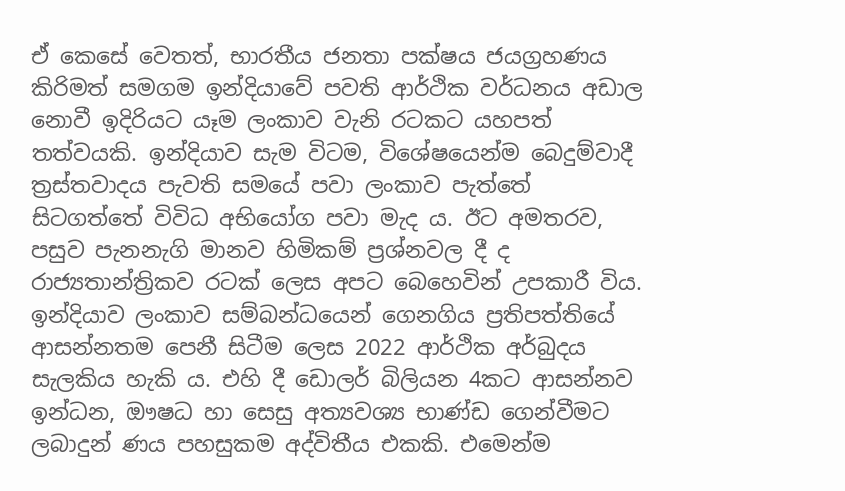ඒ කෙසේ වෙතත්, භාරතීය ජනතා පක්ෂය ජයග්‍රහණය කිරිමත් සමගම ඉන්දියාවේ පවති ආර්ථික වර්ධනය අඩාල නොවී ඉදිරියට යෑම ලංකාව වැනි රටකට යහපත් තත්වයකි. ඉන්දියාව සැම විටම, විශේෂයෙන්ම බෙදුම්වාදී ත්‍රස්තවාදය පැවති සමයේ පවා ලංකාව පැත්තේ සිටගත්තේ විවිධ අභියෝග පවා මැද ය. ඊට අමතරව, පසුව පැනනැගි මානව හිමිකම් ප්‍රශ්නවල දී ද රාජ්‍යතාන්ත්‍රිකව රටක් ලෙස අපට බෙහෙවින් උපකාරී විය. ඉන්දියාව ලංකාව සම්බන්ධයෙන් ගෙනගිය ප්‍රතිපත්තියේ ආසන්නතම පෙනී සිටීම ලෙස 2022 ආර්ථික අර්බුදය සැලකිය හැකි ය. එහි දී ඩොලර් බිලියන 4කට ආසන්නව ඉන්ධන, ඖෂධ හා සෙසු අත්‍යවශ්‍ය භාණ්ඩ ගෙන්වීමට ලබාදුන් ණය පහසුකම අද්විතීය එකකි. එමෙන්ම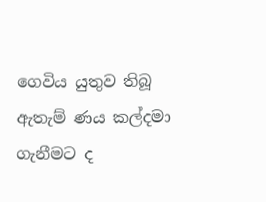ගෙවිය යුතුව තිබූ ඇතැම් ණය කල්දමා ගැනීමට ද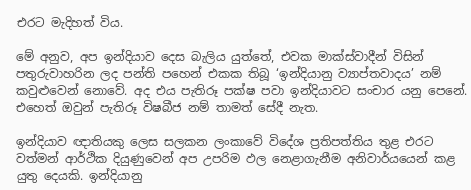එරට මැදිහත් විය.

මේ අනුව, අප ඉන්දියාව දෙස බැලිය යුත්තේ, එවක මාක්ස්වාදීන් විසින් පතුරුවාහරින ලද පන්ති පහෙන් එකක තිබූ ‘ඉන්දියානු ව්‍යාප්තවාදය’ නම් කවුළුවෙන් නොවේ. අද එය පැතිරූ පක්ෂ පවා ඉන්දියාවට සංචාර යනු පෙනේ. එහෙත් ඔවුන් පැතිරූ විෂබීජ නම් තාමත් සේදී නැත.

ඉන්දියාව ඥාතියකු ලෙස සලකන ලංකාවේ විදේශ ප්‍රතිපත්තිය තුළ එරට වත්මන් ආර්ථික දියුණුවෙන් අප උපරිම ඵල නෙළාගැනීම අනිවාර්යයෙන් කළ යුතු දෙයකි. ඉන්දියානු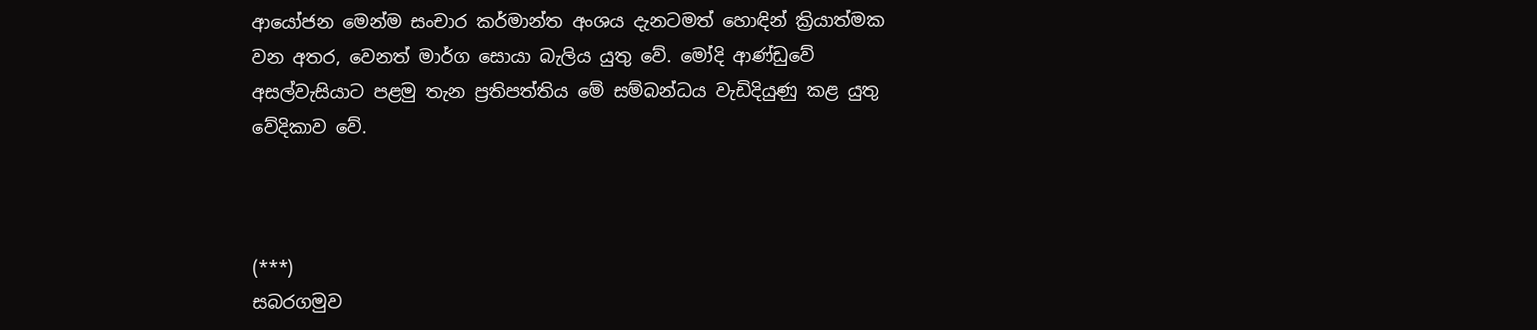ආයෝජන මෙන්ම සංචාර කර්මාන්ත අංශය දැනටමත් හොඳින් ක්‍රියාත්මක වන අතර, වෙනත් මාර්ග සොයා බැලිය යුතු වේ. මෝදි ආණ්ඩුවේ අසල්වැසියාට පළමු තැන ප්‍රතිපත්තිය මේ සම්බන්ධය වැඩිදියුණු කළ යුතු වේදිකාව වේ.



(***)
සබරගමුව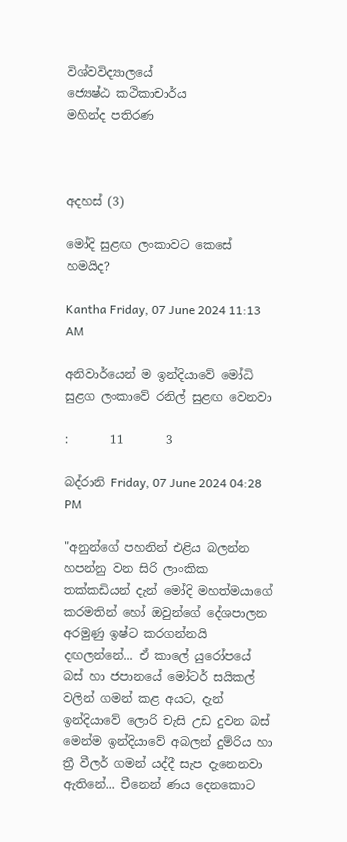විශ්වවිද්‍යාලයේ
ජ්‍යෙෂ්ඨ කථිකාචාර්ය
මහින්ද පතිරණ



අදහස් (3)

මෝදි සුළඟ ලංකාවට කෙසේ හමයිද?

Kantha Friday, 07 June 2024 11:13 AM

අනිවාර්යෙන් ම ඉන්දියාවේ මෝධි සුළග ලංකාවේ රනිල් සුළඟ වෙනවා

:       11       3

බද්රානි Friday, 07 June 2024 04:28 PM

"අනුන්ගේ පහනින් එළිය බලන්න හපන්නු වන සිරි ලාංකික තක්කඩියන් දැන් මෝදි මහත්මයාගේ කරමතින් හෝ ඔවුන්ගේ දේශපාලන අරමුණු ඉෂ්ට කරගන්නයි දඟලන්නේ... ඒ කාලේ යුරෝපයේ බස් හා ජපානයේ මෝටර් සයිකල් වලින් ගමන් කළ අයට, දැන් ඉන්දියාවේ ලොරි චැසි උඩ දුවන බස් මෙන්ම ඉන්දියාවේ අබලන් දුම්රිය හා ත්‍රී වීලර් ගමන් යද්දී සැප දැනෙනවා ඇතිනේ... චීනෙන් ණය දෙනකොට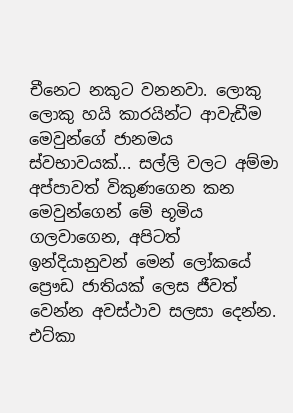චීනෙට නකුට වනනවා. ලොකු ලොකු හයි කාරයින්ට ආවැඩීම මෙවුන්ගේ ජානමය ස්වභාවයක්... සල්ලි වලට අම්මා අප්පාවත් විකුණගෙන කන මෙවුන්ගෙන් මේ භූමිය ගලවාගෙන, අපිටත් ඉන්දියානුවන් මෙන් ලෝකයේ ප්‍රෞඩ ජාතියක් ලෙස ජීවත් වෙන්න අවස්ථාව සලසා දෙන්න. එට්කා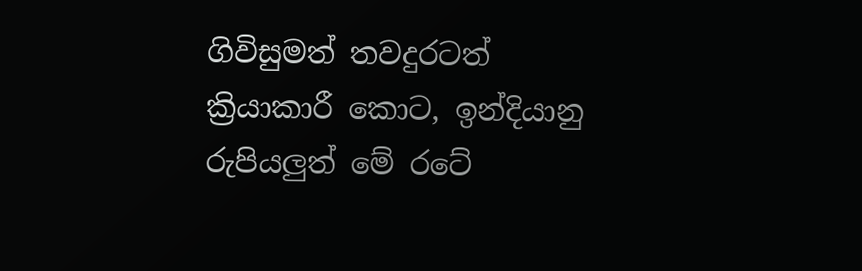ගිවිසුමත් තවදුරටත් ක්‍රියාකාරී කොට, ඉන්දියානු රුපියලුත් මේ රටේ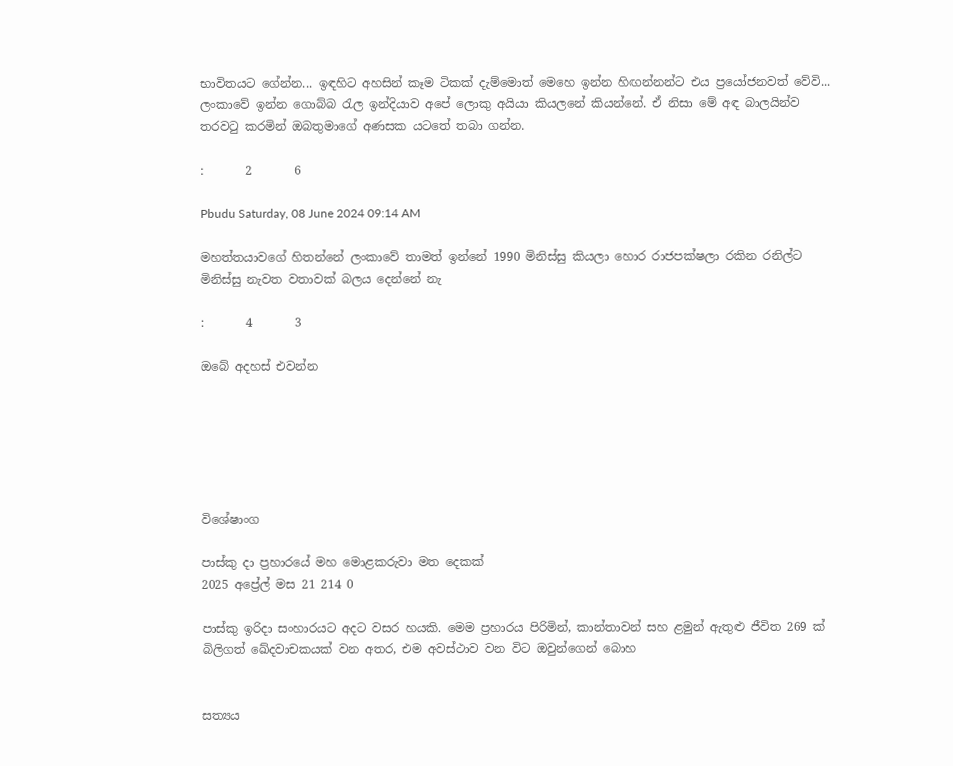භාවිතයට ගේන්න... ඉඳහිට අහසින් කෑම ටිකක් දැම්මොත් මෙහෙ ඉන්න හිඟන්නන්ට එය ප්‍රයෝජනවත් වේවි... ලංකාවේ ඉන්න ගොබ්බ රැල ඉන්දියාව අපේ ලොකු අයියා කියලනේ කියන්නේ. ඒ නිසා මේ අඳ බාලයින්ව තරවටු කරමින් ඔබතුමාගේ අණසක යටතේ තබා ගන්න.

:       2       6

Pbudu Saturday, 08 June 2024 09:14 AM

මහත්තයාවගේ හිතන්නේ ලංකාවේ තාමත් ඉන්නේ 1990 මිනිස්සු කියලා හොර රාජපක්ෂලා රකින රනිල්ට මිනිස්සු නැවත වතාවක් බලය දෙන්නේ නැ

:       4       3

ඔබේ අදහස් එවන්න






විශේෂාංග

පාස්කු දා ප්‍රහාරයේ මහ මොළකරුවා මත දෙකක්
2025 අප්‍රේල් මස 21 214 0

පාස්කු ඉරිදා සංහාරයට අදට වසර හයකි. මෙම ප්‍රහාරය පිරිමින්, කාන්තාවන් සහ ළමුන් ඇතුළු ජීවිත 269 ක් බිලිගත් ඛේදවාචකයක් වන අතර, එම අවස්ථාව වන විට ඔවුන්ගෙන් බොහ


සත්‍යය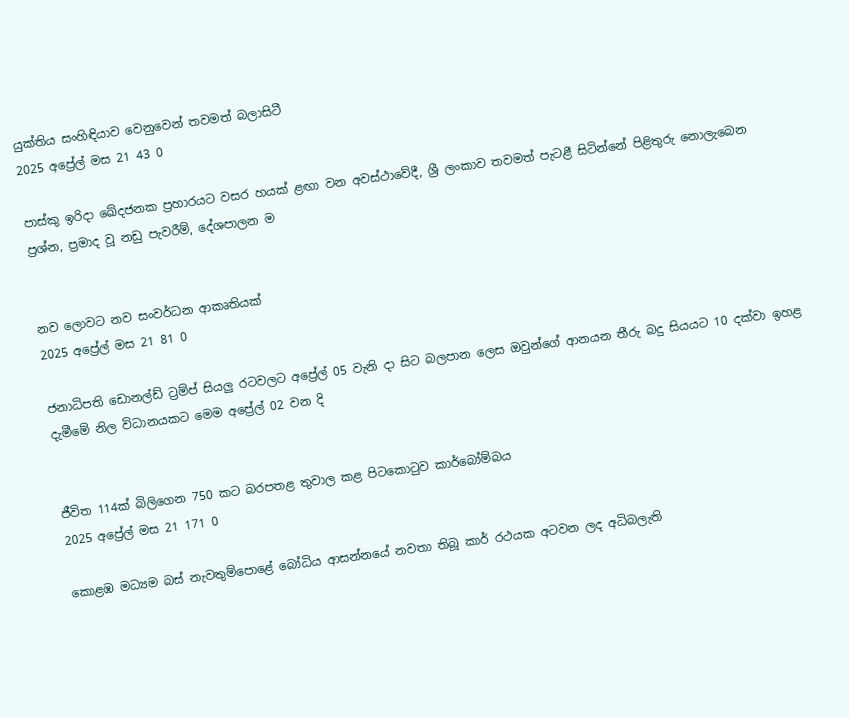යුක්තිය සංහිඳියාව වෙනුවෙන් තවමත් බලාසිටී
2025 අප්‍රේල් මස 21 43 0

පාස්කු ඉරිදා ඛේදජනක ප්‍රහාරයට වසර හයක් ළඟා වන අවස්ථාවේදී, ශ්‍රී ලංකාව තවමත් පැටළී සිටින්නේ පිළිතුරු නොලැබෙන ප්‍රශ්න, ප්‍රමාද වූ නඩු පැවරීම්, දේශපාලන ම


නව ලොවට නව සංවර්ධන ආකෘතියක්
2025 අප්‍රේල් මස 21 81 0

ජනාධිපති ඩොනල්ඩ් ට්‍රම්ප් සියලු‍ රටවලට අප්‍රේල් 05 වැනි දා සිට බලපාන ලෙස ඔවුන්ගේ ආනයන තීරු බදු සියයට 10 දක්වා ඉහළ දැමීමේ නිල විධානයකට මෙම අප්‍රේල් 02 වන දි


ජීවිත 114ක් බිලිගෙන 750 කට බරපතළ තුවාල කළ පිටකොටුව කාර්බෝම්බය
2025 අප්‍රේල් මස 21 171 0

කොළඹ මධ්‍යම බස් නැවතුම්පොළේ බෝධිය ආසන්නයේ නවතා තිබූ කාර් රථයක අටවන ලද අධිබලැති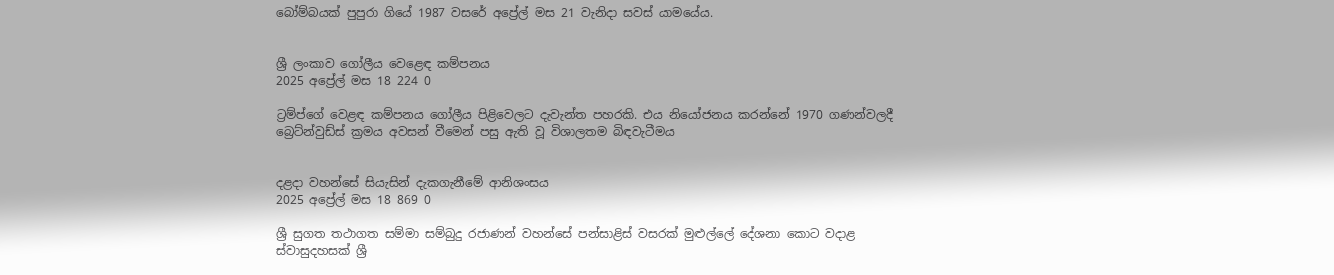බෝම්බයක් පුපුරා ගියේ 1987 වසරේ අප්‍රේල් මස 21 වැනිදා සවස් යාමයේය.


ශ්‍රී ලංකාව ගෝලීය වෙළෙඳ කම්පනය
2025 අප්‍රේල් මස 18 224 0

ට්‍රම්ප්ගේ වෙළඳ කම්පනය ගෝලීය පිළිවෙලට දැවැන්ත පහරකි. එය නියෝජනය කරන්නේ 1970 ගණන්වලදී බ්‍රෙට්න්වුඩ්ස් ක්‍රමය අවසන් වීමෙන් පසු ඇති වූ විශාලතම බිඳවැටීමය


දළදා වහන්සේ සියැසින් දැකගැනීමේ ආනිශංසය
2025 අප්‍රේල් මස 18 869 0

ශ්‍රී සුගත තථාගත සම්මා සම්බුදු රජාණන් වහන්සේ පන්සාළිස් වසරක් මුළුල්ලේ දේශනා කොට වදාළ ස්වාසුදහසක් ශ්‍රී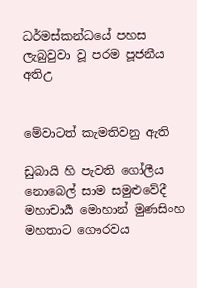ධර්මස්කන්ධයේ පහස ලැබුවුවා වූ පරම පූජනීය අතිඋ


මේවාටත් කැමතිවනු ඇති

ඩුබායි හි පැවති ගෝලීය නොබෙල් සාම සමුළුවේදී මහාචාර්‍ය මොහාන් මුණසිංහ මහතාට ගෞරවය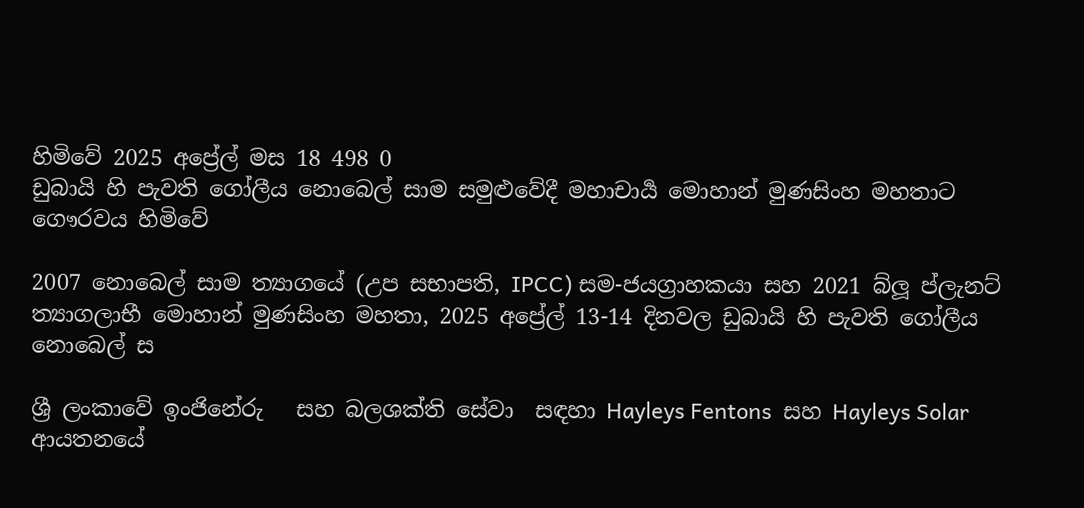හිමිවේ 2025 අප්‍රේල් මස 18 498 0
ඩුබායි හි පැවති ගෝලීය නොබෙල් සාම සමුළුවේදී මහාචාර්‍ය මොහාන් මුණසිංහ මහතාට ගෞරවය හිමිවේ

2007 නොබෙල් සාම ත්‍යාගයේ (උප සභාපති, IPCC) සම-ජයග්‍රාහකයා සහ 2021 බ්ලූ ප්ලැනට් ත්‍යාගලාභී මොහාන් මුණසිංහ මහතා, 2025 අප්‍රේල් 13-14 දිනවල ඩුබායි හි පැවති ගෝලීය නොබෙල් ස

ශ්‍රී ලංකාවේ ඉංජිනේරු   සහ බලශක්ති සේවා  සඳහා Hayleys Fentons  සහ Hayleys Solar  ආයතනයේ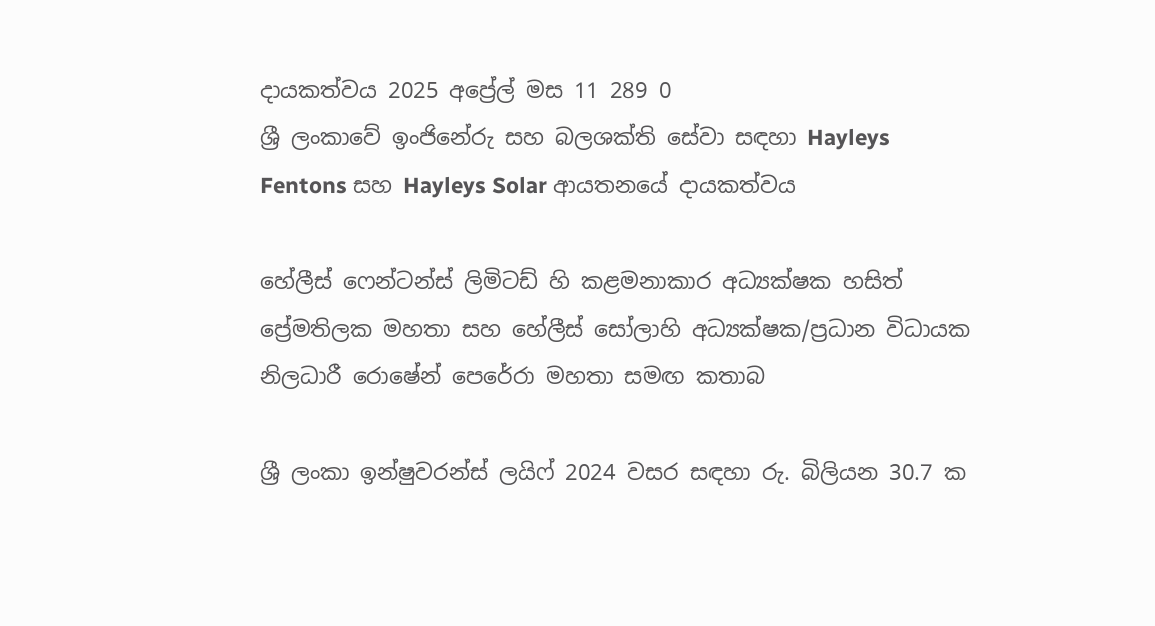දායකත්වය 2025 අප්‍රේල් මස 11 289 0
ශ්‍රී ලංකාවේ ඉංජිනේරු සහ බලශක්ති සේවා සඳහා Hayleys Fentons සහ Hayleys Solar ආයතනයේ දායකත්වය

හේලීස් ෆෙන්ටන්ස් ලිමිටඩ් හි කළමනාකාර අධ්‍යක්ෂක හසිත් ප්‍රේමතිලක මහතා සහ හේලීස් සෝලාහි අධ්‍යක්ෂක/ප්‍රධාන විධායක නිලධාරී රොෂේන් පෙරේරා මහතා සමඟ කතාබ

ශ්‍රී ලංකා ඉන්ෂුවරන්ස් ලයිෆ් 2024 වසර සඳහා රු. බිලියන 30.7 ක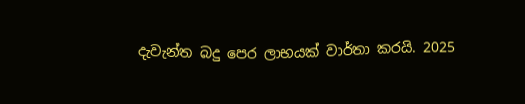දැවැන්ත බදු පෙර ලාභයක් වාර්තා කරයි. 2025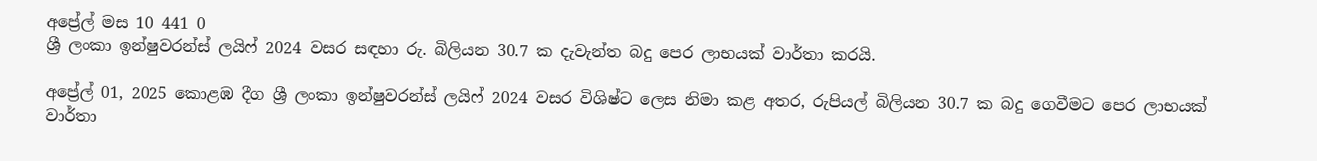අප්‍රේල් මස 10 441 0
ශ්‍රී ලංකා ඉන්ෂුවරන්ස් ලයිෆ් 2024 වසර සඳහා රු. බිලියන 30.7 ක දැවැන්ත බදු පෙර ලාභයක් වාර්තා කරයි.

අප්‍රේල් 01, 2025 කොළඹ දීග ශ්‍රී ලංකා ඉන්ෂුවරන්ස් ලයිෆ් 2024 වසර විශිෂ්ට ලෙස නිමා කළ අතර, රුපියල් බිලියන 30.7 ක බදු ගෙවීමට පෙර ලාභයක් වාර්තා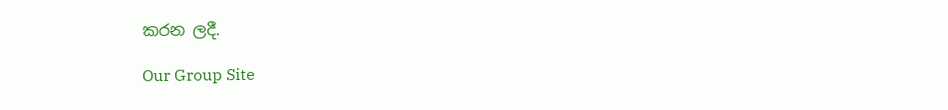කරන ලදී.

Our Group Site